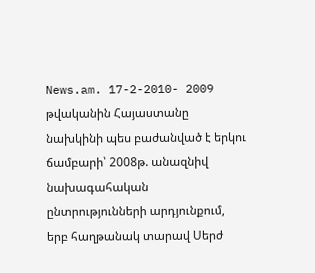News.am. 17-2-2010- 2009 թվականին Հայաստանը նախկինի պես բաժանված է երկու ճամբարի՝ 2008թ. անազնիվ նախագահական ընտրությունների արդյունքում, երբ հաղթանակ տարավ Սերժ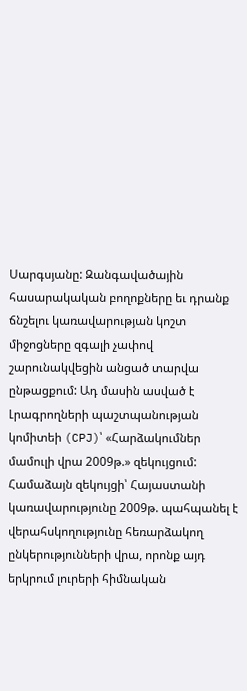Սարգսյանը: Զանգավածային հասարակական բողոքները եւ դրանք ճնշելու կառավարության կոշտ միջոցները զգալի չափով շարունակվեցին անցած տարվա ընթացքում: Ադ մասին ասված է Լրագրողների պաշտպանության կոմիտեի (CPJ)՝ «Հարձակումներ մամուլի վրա 2009թ.» զեկույցում:
Համաձայն զեկույցի՝ Հայաստանի կառավարությունը 2009թ. պահպանել է վերահսկողությունը հեռարձակող ընկերությունների վրա, որոնք այդ երկրում լուրերի հիմնական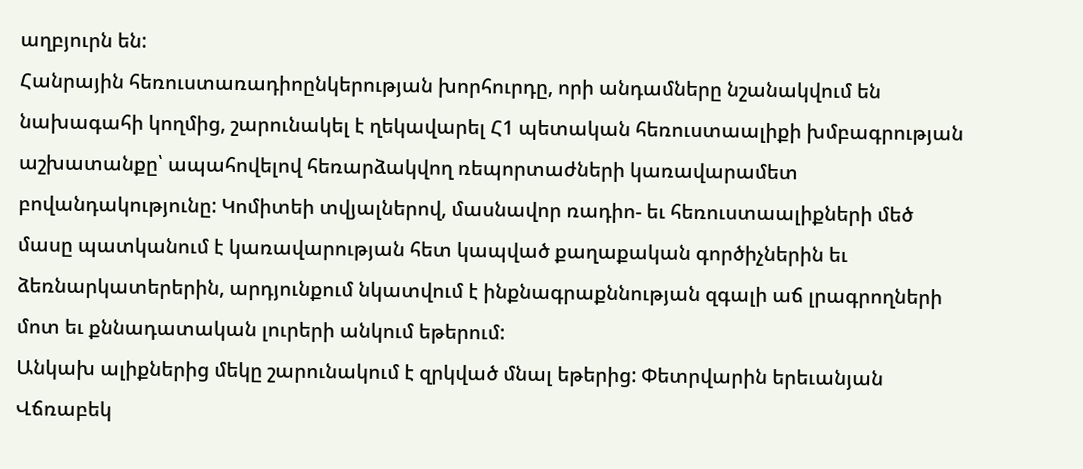աղբյուրն են:
Հանրային հեռուստառադիոընկերության խորհուրդը, որի անդամները նշանակվում են նախագահի կողմից, շարունակել է ղեկավարել Հ1 պետական հեռուստաալիքի խմբագրության աշխատանքը՝ ապահովելով հեռարձակվող ռեպորտաժների կառավարամետ բովանդակությունը: Կոմիտեի տվյալներով, մասնավոր ռադիո- եւ հեռուստաալիքների մեծ մասը պատկանում է կառավարության հետ կապված քաղաքական գործիչներին եւ ձեռնարկատերերին, արդյունքում նկատվում է ինքնագրաքննության զգալի աճ լրագրողների մոտ եւ քննադատական լուրերի անկում եթերում:
Անկախ ալիքներից մեկը շարունակում է զրկված մնալ եթերից: Փետրվարին երեւանյան Վճռաբեկ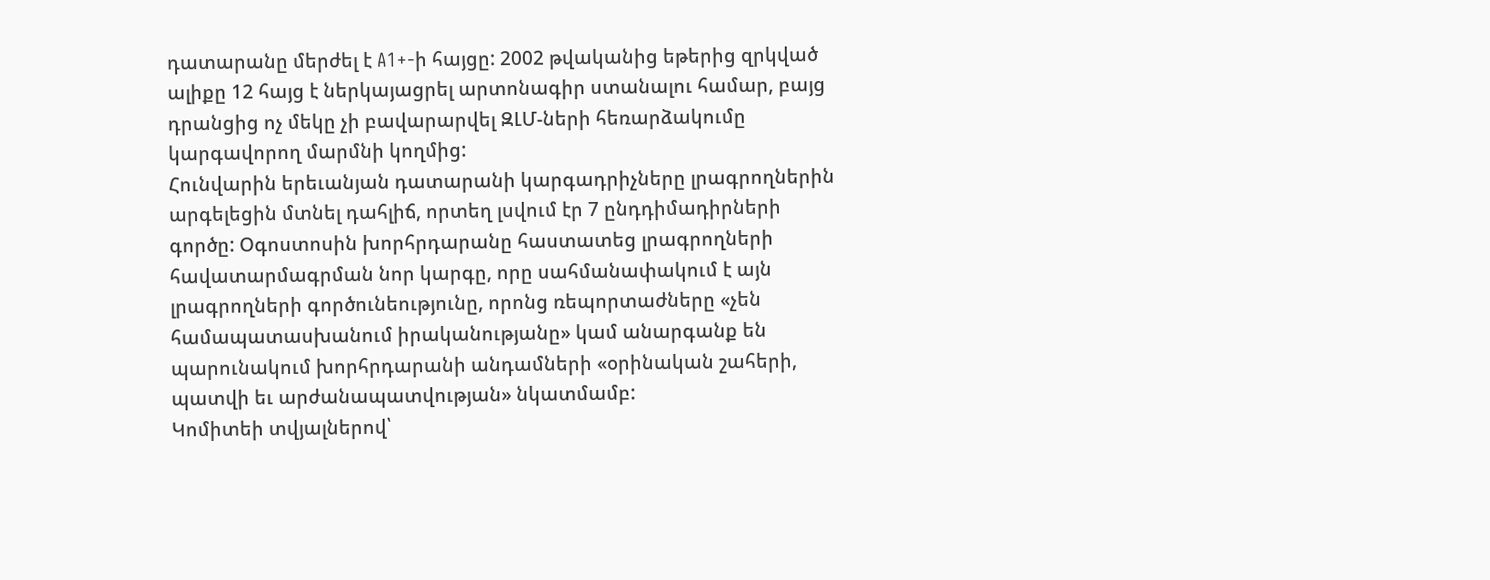դատարանը մերժել է A1+-ի հայցը: 2002 թվականից եթերից զրկված ալիքը 12 հայց է ներկայացրել արտոնագիր ստանալու համար, բայց դրանցից ոչ մեկը չի բավարարվել ԶԼՄ-ների հեռարձակումը կարգավորող մարմնի կողմից:
Հունվարին երեւանյան դատարանի կարգադրիչները լրագրողներին արգելեցին մտնել դահլիճ, որտեղ լսվում էր 7 ընդդիմադիրների գործը: Օգոստոսին խորհրդարանը հաստատեց լրագրողների հավատարմագրման նոր կարգը, որը սահմանափակում է այն լրագրողների գործունեությունը, որոնց ռեպորտաժները «չեն համապատասխանում իրականությանը» կամ անարգանք են պարունակում խորհրդարանի անդամների «օրինական շահերի, պատվի եւ արժանապատվության» նկատմամբ:
Կոմիտեի տվյալներով՝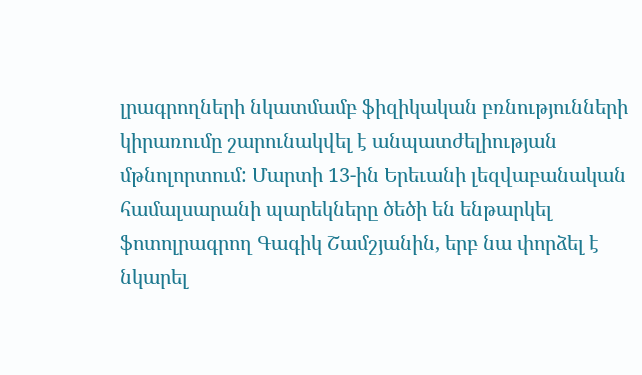լրագրողների նկատմամբ ֆիզիկական բռնությունների կիրառումը շարունակվել է անպատժելիության մթնոլորտում: Մարտի 13-ին Երեւանի լեզվաբանական համալսարանի պարեկները ծեծի են ենթարկել ֆոտոլրագրող Գագիկ Շամշյանին, երբ նա փորձել է նկարել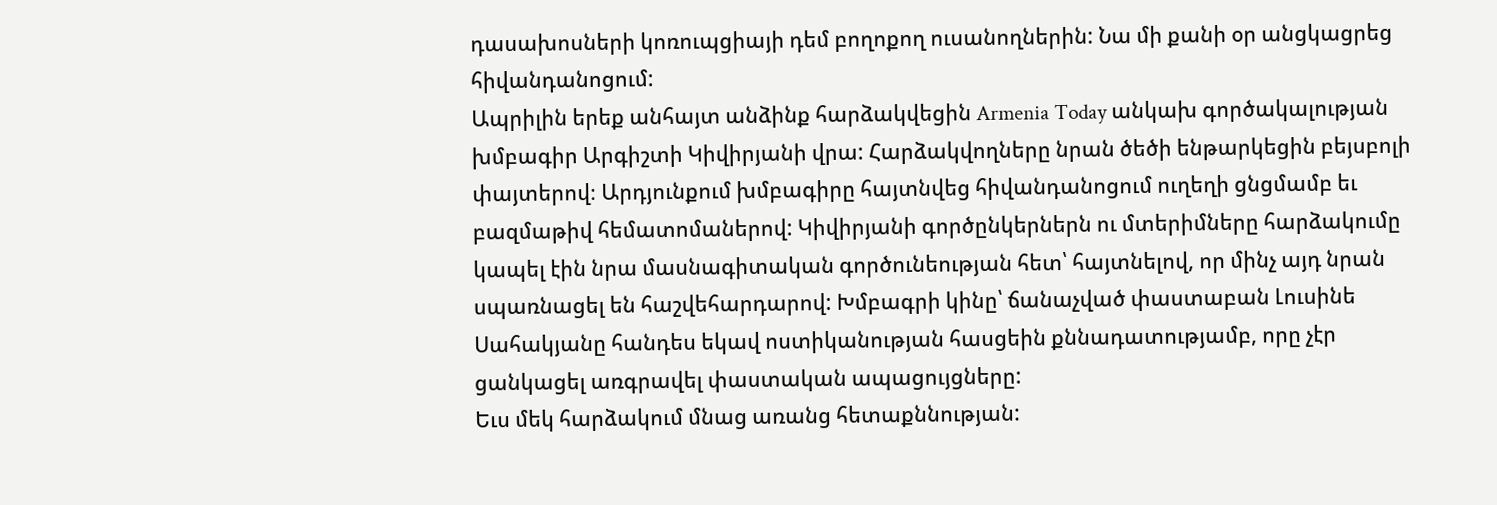դասախոսների կոռուպցիայի դեմ բողոքող ուսանողներին: Նա մի քանի օր անցկացրեց հիվանդանոցում:
Ապրիլին երեք անհայտ անձինք հարձակվեցին Armenia Today անկախ գործակալության խմբագիր Արգիշտի Կիվիրյանի վրա: Հարձակվողները նրան ծեծի ենթարկեցին բեյսբոլի փայտերով։ Արդյունքում խմբագիրը հայտնվեց հիվանդանոցում ուղեղի ցնցմամբ եւ բազմաթիվ հեմատոմաներով: Կիվիրյանի գործընկերներն ու մտերիմները հարձակումը կապել էին նրա մասնագիտական գործունեության հետ՝ հայտնելով, որ մինչ այդ նրան սպառնացել են հաշվեհարդարով: Խմբագրի կինը՝ ճանաչված փաստաբան Լուսինե Սահակյանը հանդես եկավ ոստիկանության հասցեին քննադատությամբ, որը չէր ցանկացել առգրավել փաստական ապացույցները:
Եւս մեկ հարձակում մնաց առանց հետաքննության: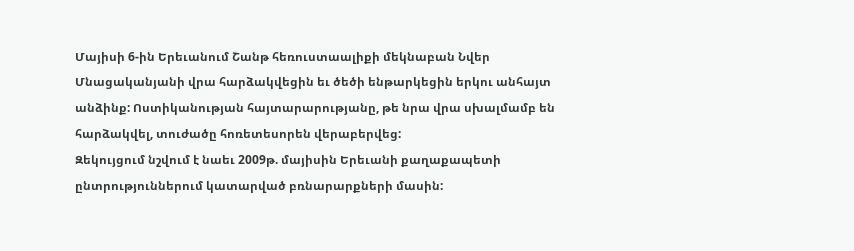Մայիսի 6-ին Երեւանում Շանթ հեռուստաալիքի մեկնաբան Նվեր Մնացականյանի վրա հարձակվեցին եւ ծեծի ենթարկեցին երկու անհայտ անձինք: Ոստիկանության հայտարարությանը, թե նրա վրա սխալմամբ են հարձակվել, տուժածը հոռետեսորեն վերաբերվեց:
Զեկույցում նշվում է նաեւ 2009թ. մայիսին Երեւանի քաղաքապետի ընտրություններում կատարված բռնարարքների մասին: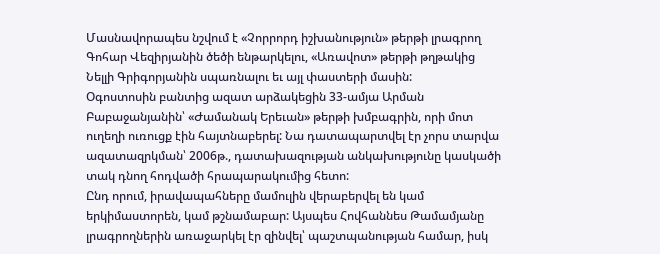Մասնավորապես նշվում է «Չորրորդ իշխանություն» թերթի լրագրող Գոհար Վեզիրյանին ծեծի ենթարկելու, «Առավոտ» թերթի թղթակից Նելլի Գրիգորյանին սպառնալու եւ այլ փաստերի մասին:
Օգոստոսին բանտից ազատ արձակեցին 33-ամյա Արման Բաբաջանյանին՝ «Ժամանակ Երեւան» թերթի խմբագրին, որի մոտ ուղեղի ուռուցք էին հայտնաբերել: Նա դատապարտվել էր չորս տարվա ազատազրկման՝ 2006թ., դատախազության անկախությունը կասկածի տակ դնող հոդվածի հրապարակումից հետո:
Ընդ որում, իրավապահները մամուլին վերաբերվել են կամ երկիմաստորեն, կամ թշնամաբար: Այսպես Հովհաննես Թամամյանը լրագրողներին առաջարկել էր զինվել՝ պաշտպանության համար, իսկ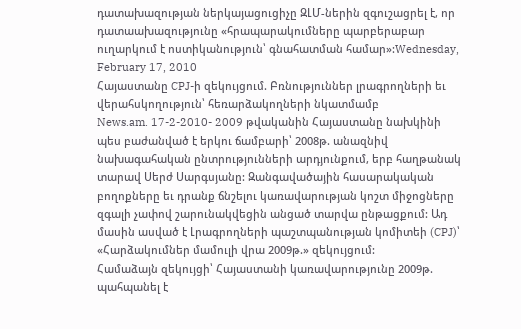դատախազության ներկայացուցիչը ԶԼՄ-ներին զգուշացրել է, որ դատաախազությունը «հրապարակումները պարբերաբար ուղարկում է ոստիկանություն՝ գնահատման համար»:Wednesday, February 17, 2010
Հայաստանը CPJ-ի զեկույցում. Բռնություններ լրագրողների եւ վերահսկողություն՝ հեռարձակողների նկատմամբ
News.am. 17-2-2010- 2009 թվականին Հայաստանը նախկինի պես բաժանված է երկու ճամբարի՝ 2008թ. անազնիվ նախագահական ընտրությունների արդյունքում, երբ հաղթանակ տարավ Սերժ Սարգսյանը: Զանգավածային հասարակական բողոքները եւ դրանք ճնշելու կառավարության կոշտ միջոցները զգալի չափով շարունակվեցին անցած տարվա ընթացքում: Ադ մասին ասված է Լրագրողների պաշտպանության կոմիտեի (CPJ)՝ «Հարձակումներ մամուլի վրա 2009թ.» զեկույցում:
Համաձայն զեկույցի՝ Հայաստանի կառավարությունը 2009թ. պահպանել է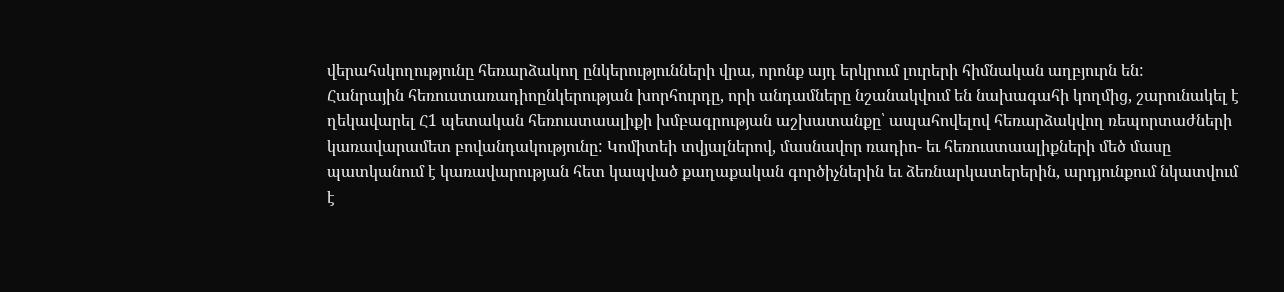վերահսկողությունը հեռարձակող ընկերությունների վրա, որոնք այդ երկրում լուրերի հիմնական աղբյուրն են:
Հանրային հեռուստառադիոընկերության խորհուրդը, որի անդամները նշանակվում են նախագահի կողմից, շարունակել է ղեկավարել Հ1 պետական հեռուստաալիքի խմբագրության աշխատանքը՝ ապահովելով հեռարձակվող ռեպորտաժների կառավարամետ բովանդակությունը: Կոմիտեի տվյալներով, մասնավոր ռադիո- եւ հեռուստաալիքների մեծ մասը պատկանում է կառավարության հետ կապված քաղաքական գործիչներին եւ ձեռնարկատերերին, արդյունքում նկատվում է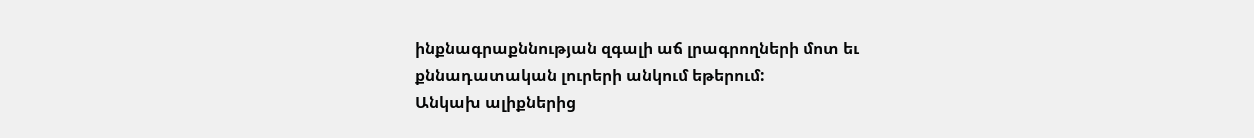ինքնագրաքննության զգալի աճ լրագրողների մոտ եւ քննադատական լուրերի անկում եթերում:
Անկախ ալիքներից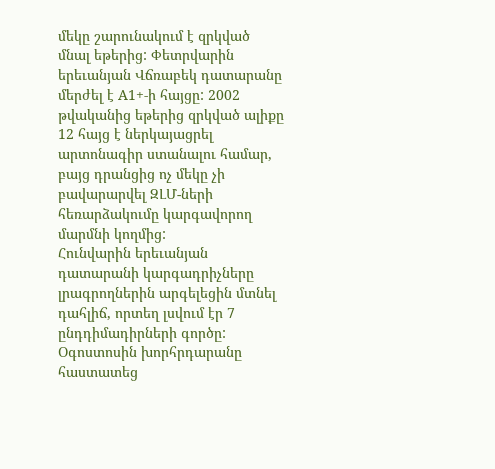մեկը շարունակում է զրկված մնալ եթերից: Փետրվարին երեւանյան Վճռաբեկ դատարանը մերժել է A1+-ի հայցը: 2002 թվականից եթերից զրկված ալիքը 12 հայց է ներկայացրել արտոնագիր ստանալու համար, բայց դրանցից ոչ մեկը չի բավարարվել ԶԼՄ-ների հեռարձակումը կարգավորող մարմնի կողմից:
Հունվարին երեւանյան դատարանի կարգադրիչները լրագրողներին արգելեցին մտնել դահլիճ, որտեղ լսվում էր 7 ընդդիմադիրների գործը: Օգոստոսին խորհրդարանը հաստատեց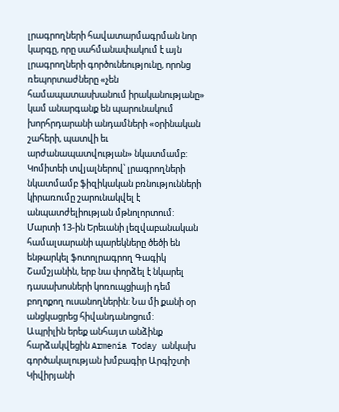լրագրողների հավատարմագրման նոր կարգը, որը սահմանափակում է այն լրագրողների գործունեությունը, որոնց ռեպորտաժները «չեն համապատասխանում իրականությանը» կամ անարգանք են պարունակում խորհրդարանի անդամների «օրինական շահերի, պատվի եւ արժանապատվության» նկատմամբ:
Կոմիտեի տվյալներով՝ լրագրողների նկատմամբ ֆիզիկական բռնությունների կիրառումը շարունակվել է անպատժելիության մթնոլորտում: Մարտի 13-ին Երեւանի լեզվաբանական համալսարանի պարեկները ծեծի են ենթարկել ֆոտոլրագրող Գագիկ Շամշյանին, երբ նա փորձել է նկարել դասախոսների կոռուպցիայի դեմ բողոքող ուսանողներին: Նա մի քանի օր անցկացրեց հիվանդանոցում:
Ապրիլին երեք անհայտ անձինք հարձակվեցին Armenia Today անկախ գործակալության խմբագիր Արգիշտի Կիվիրյանի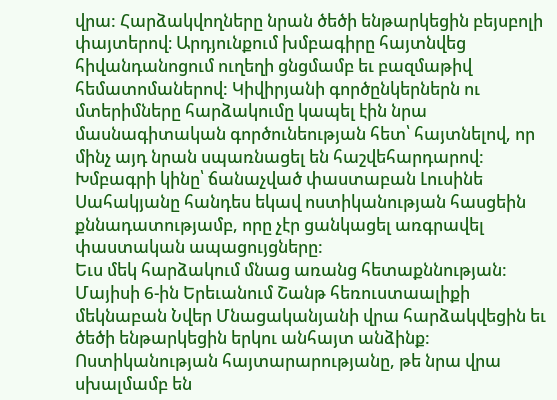վրա: Հարձակվողները նրան ծեծի ենթարկեցին բեյսբոլի փայտերով։ Արդյունքում խմբագիրը հայտնվեց հիվանդանոցում ուղեղի ցնցմամբ եւ բազմաթիվ հեմատոմաներով: Կիվիրյանի գործընկերներն ու մտերիմները հարձակումը կապել էին նրա մասնագիտական գործունեության հետ՝ հայտնելով, որ մինչ այդ նրան սպառնացել են հաշվեհարդարով: Խմբագրի կինը՝ ճանաչված փաստաբան Լուսինե Սահակյանը հանդես եկավ ոստիկանության հասցեին քննադատությամբ, որը չէր ցանկացել առգրավել փաստական ապացույցները:
Եւս մեկ հարձակում մնաց առանց հետաքննության: Մայիսի 6-ին Երեւանում Շանթ հեռուստաալիքի մեկնաբան Նվեր Մնացականյանի վրա հարձակվեցին եւ ծեծի ենթարկեցին երկու անհայտ անձինք: Ոստիկանության հայտարարությանը, թե նրա վրա սխալմամբ են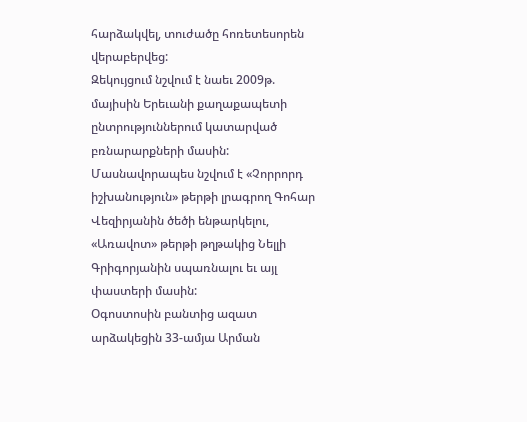հարձակվել, տուժածը հոռետեսորեն վերաբերվեց:
Զեկույցում նշվում է նաեւ 2009թ. մայիսին Երեւանի քաղաքապետի ընտրություններում կատարված բռնարարքների մասին: Մասնավորապես նշվում է «Չորրորդ իշխանություն» թերթի լրագրող Գոհար Վեզիրյանին ծեծի ենթարկելու, «Առավոտ» թերթի թղթակից Նելլի Գրիգորյանին սպառնալու եւ այլ փաստերի մասին:
Օգոստոսին բանտից ազատ արձակեցին 33-ամյա Արման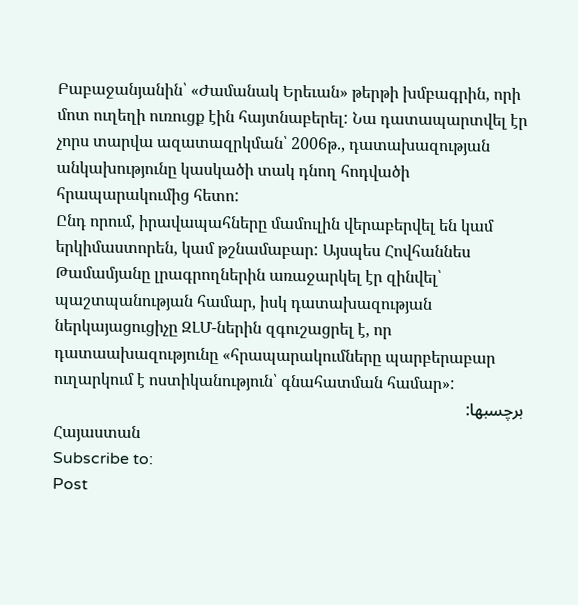Բաբաջանյանին՝ «Ժամանակ Երեւան» թերթի խմբագրին, որի մոտ ուղեղի ուռուցք էին հայտնաբերել: Նա դատապարտվել էր չորս տարվա ազատազրկման՝ 2006թ., դատախազության անկախությունը կասկածի տակ դնող հոդվածի հրապարակումից հետո:
Ընդ որում, իրավապահները մամուլին վերաբերվել են կամ երկիմաստորեն, կամ թշնամաբար: Այսպես Հովհաննես Թամամյանը լրագրողներին առաջարկել էր զինվել՝ պաշտպանության համար, իսկ դատախազության ներկայացուցիչը ԶԼՄ-ներին զգուշացրել է, որ դատաախազությունը «հրապարակումները պարբերաբար ուղարկում է ոստիկանություն՝ գնահատման համար»:
برچسبها:
Հայաստան
Subscribe to:
Post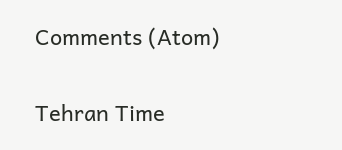Comments (Atom)

Tehran Time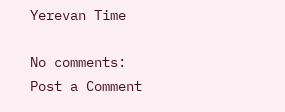Yerevan Time

No comments:
Post a Comment